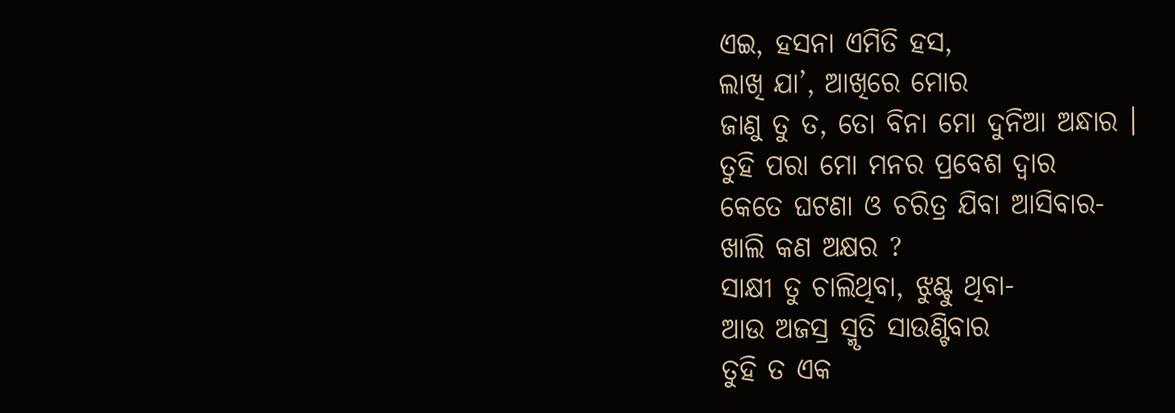ଏଇ, ହସନା ଏମିତି ହସ,
ଲାଖି ଯା’, ଆଖିରେ ମୋର
ଜାଣୁ ତୁ ତ, ତୋ ବିନା ମୋ ଦୁନିଆ ଅନ୍ଧାର ।
ତୁହି ପରା ମୋ ମନର ପ୍ରବେଶ ଦ୍ଵାର
କେତେ ଘଟଣା ଓ ଚରିତ୍ର ଯିବା ଆସିବାର-
ଖାଲି କଣ ଅକ୍ଷର ?
ସାକ୍ଷୀ ତୁ ଚାଲିଥିବା, ଝୁଣ୍ଟୁ ଥିବା-
ଆଉ ଅଜସ୍ର ସ୍ମୃତି ସାଉଣ୍ଟିବାର
ତୁହି ତ ଏକ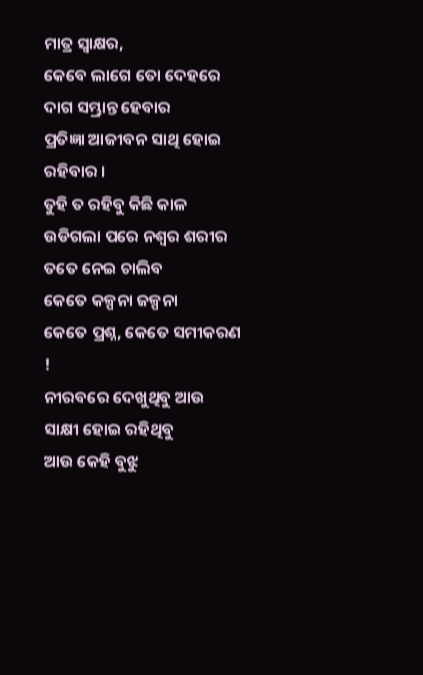ମାତ୍ର ସ୍ଵାକ୍ଷର,
କେବେ ଲାଗେ ତୋ ଦେହରେ ଦାଗ ସମ୍ଭ୍ରାନ୍ତ ହେବାର
ପ୍ରତିଜ୍ଞା ଆଜୀବନ ସାଥି ହୋଇ ରହିବାର ।
ତୁହି ତ ରହିବୁ କିଛି କାଳ
ଉଡିଗଲା ପରେ ନଶ୍ଵର ଶରୀର
ତତେ ନେଇ ଚାଲିବ
କେତେ କଳ୍ପନା ଜଳ୍ପନା
କେତେ ପ୍ରଶ୍ନ, କେତେ ସମୀକରଣ !
ନୀରବରେ ଦେଖୁଥିବୁ ଆଉ ସାକ୍ଷୀ ହୋଇ ରହିଥିବୁ
ଆଉ କେହି ବୁଝୁ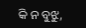କି ନ ବୁଝୁ,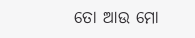ତୋ ଆଉ ମୋ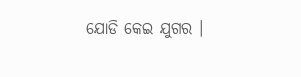ଯୋଡି କେଇ ଯୁଗର ।